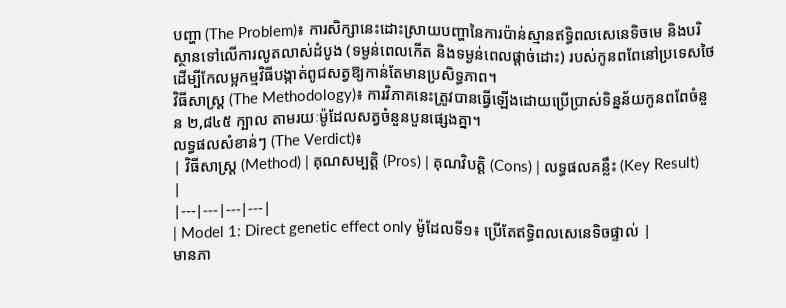បញ្ហា (The Problem)៖ ការសិក្សានេះដោះស្រាយបញ្ហានៃការប៉ាន់ស្មានឥទ្ធិពលសេនេទិចមេ និងបរិស្ថានទៅលើការលូតលាស់ដំបូង (ទម្ងន់ពេលកើត និងទម្ងន់ពេលផ្តាច់ដោះ) របស់កូនពពែនៅប្រទេសថៃ ដើម្បីកែលម្អកម្មវិធីបង្កាត់ពូជសត្វឱ្យកាន់តែមានប្រសិទ្ធភាព។
វិធីសាស្ត្រ (The Methodology)៖ ការវិភាគនេះត្រូវបានធ្វើឡើងដោយប្រើប្រាស់ទិន្នន័យកូនពពែចំនួន ២,៨៤៥ ក្បាល តាមរយៈម៉ូដែលសត្វចំនួនបួនផ្សេងគ្នា។
លទ្ធផលសំខាន់ៗ (The Verdict)៖
| វិធីសាស្ត្រ (Method) | គុណសម្បត្តិ (Pros) | គុណវិបត្តិ (Cons) | លទ្ធផលគន្លឹះ (Key Result) |
|---|---|---|---|
| Model 1: Direct genetic effect only ម៉ូដែលទី១៖ ប្រើតែឥទ្ធិពលសេនេទិចផ្ទាល់ |
មានភា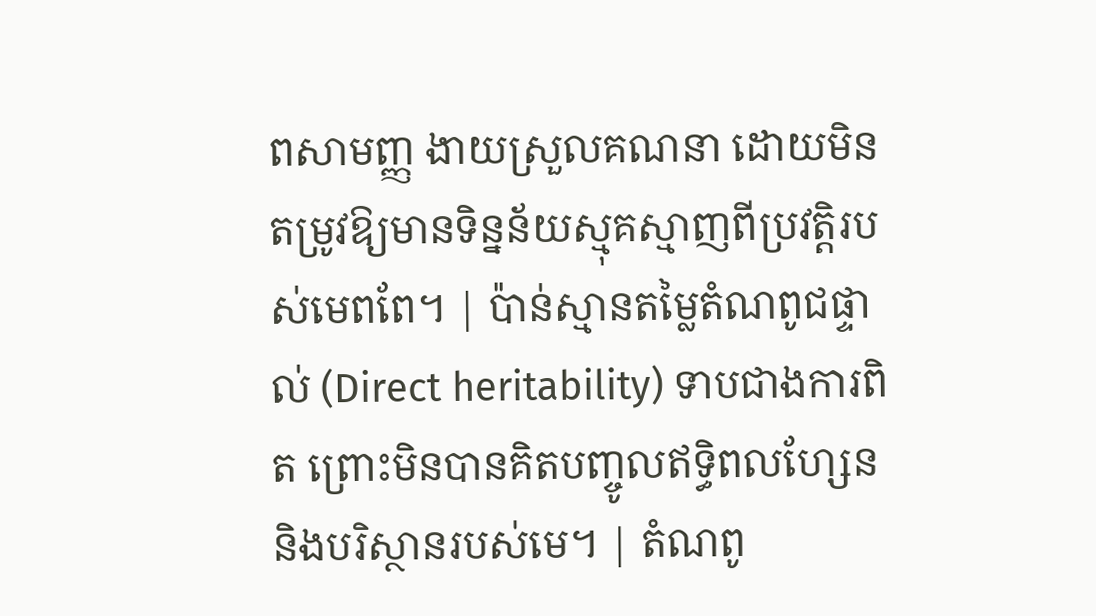ពសាមញ្ញ ងាយស្រួលគណនា ដោយមិនតម្រូវឱ្យមានទិន្នន័យស្មុគស្មាញពីប្រវត្តិរបស់មេពពែ។ | ប៉ាន់ស្មានតម្លៃតំណពូជផ្ទាល់ (Direct heritability) ទាបជាងការពិត ព្រោះមិនបានគិតបញ្ចូលឥទ្ធិពលហ្សែន និងបរិស្ថានរបស់មេ។ | តំណពូ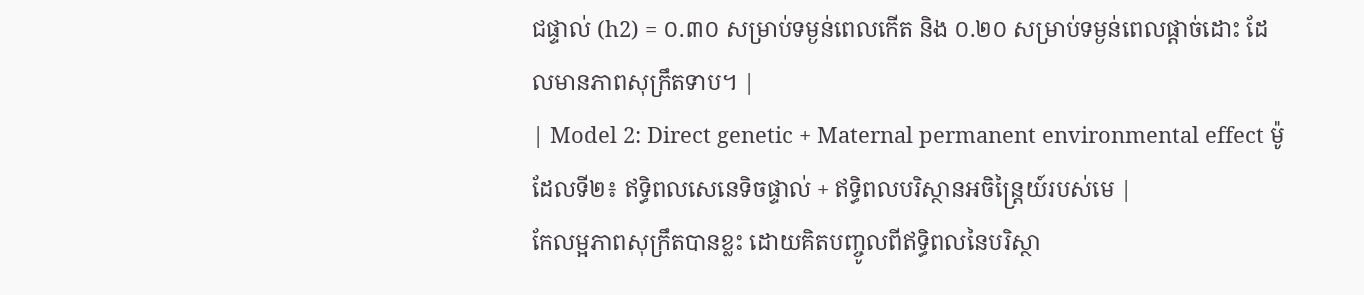ជផ្ទាល់ (h2) = ០.៣០ សម្រាប់ទម្ងន់ពេលកើត និង ០.២០ សម្រាប់ទម្ងន់ពេលផ្តាច់ដោះ ដែលមានភាពសុក្រឹតទាប។ |
| Model 2: Direct genetic + Maternal permanent environmental effect ម៉ូដែលទី២៖ ឥទ្ធិពលសេនេទិចផ្ទាល់ + ឥទ្ធិពលបរិស្ថានអចិន្ត្រៃយ៍របស់មេ |
កែលម្អភាពសុក្រឹតបានខ្លះ ដោយគិតបញ្ចូលពីឥទ្ធិពលនៃបរិស្ថា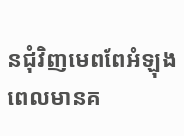នជុំវិញមេពពែអំឡុងពេលមានគ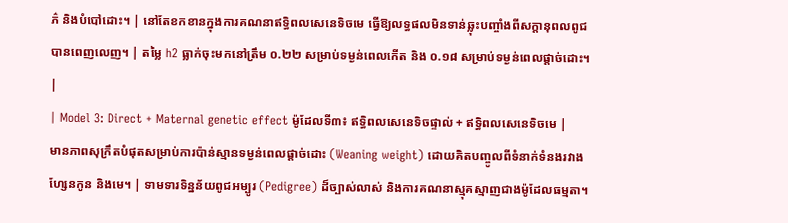ភ៌ និងបំបៅដោះ។ | នៅតែខកខានក្នុងការគណនាឥទ្ធិពលសេនេទិចមេ ធ្វើឱ្យលទ្ធផលមិនទាន់ឆ្លុះបញ្ចាំងពីសក្តានុពលពូជបានពេញលេញ។ | តម្លៃ h2 ធ្លាក់ចុះមកនៅត្រឹម ០.២២ សម្រាប់ទម្ងន់ពេលកើត និង ០.១៨ សម្រាប់ទម្ងន់ពេលផ្តាច់ដោះ។ |
| Model 3: Direct + Maternal genetic effect ម៉ូដែលទី៣៖ ឥទ្ធិពលសេនេទិចផ្ទាល់ + ឥទ្ធិពលសេនេទិចមេ |
មានភាពសុក្រឹតបំផុតសម្រាប់ការប៉ាន់ស្មានទម្ងន់ពេលផ្តាច់ដោះ (Weaning weight) ដោយគិតបញ្ចូលពីទំនាក់ទំនងរវាងហ្សែនកូន និងមេ។ | ទាមទារទិន្នន័យពូជអម្បូរ (Pedigree) ដ៏ច្បាស់លាស់ និងការគណនាស្មុគស្មាញជាងម៉ូដែលធម្មតា។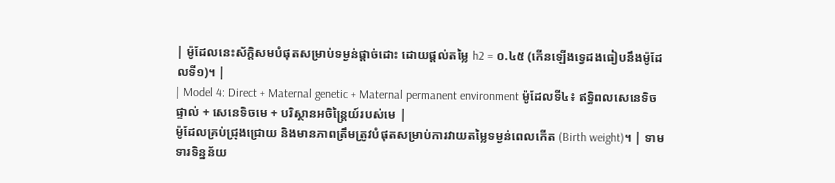| ម៉ូដែលនេះស័ក្តិសមបំផុតសម្រាប់ទម្ងន់ផ្តាច់ដោះ ដោយផ្តល់តម្លៃ h2 = ០.៤៥ (កើនឡើងទ្វេដងធៀបនឹងម៉ូដែលទី១)។ |
| Model 4: Direct + Maternal genetic + Maternal permanent environment ម៉ូដែលទី៤៖ ឥទ្ធិពលសេនេទិចផ្ទាល់ + សេនេទិចមេ + បរិស្ថានអចិន្ត្រៃយ៍របស់មេ |
ម៉ូដែលគ្រប់ជ្រុងជ្រោយ និងមានភាពត្រឹមត្រូវបំផុតសម្រាប់ការវាយតម្លៃទម្ងន់ពេលកើត (Birth weight)។ | ទាមទារទិន្នន័យ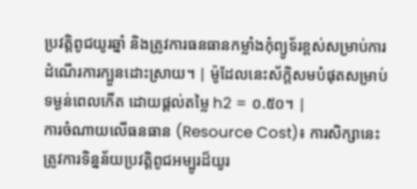ប្រវត្តិពូជយូរឆ្នាំ និងត្រូវការធនធានកម្លាំងកុំព្យូទ័រខ្ពស់សម្រាប់ការដំណើរការក្បួនដោះស្រាយ។ | ម៉ូដែលនេះស័ក្តិសមបំផុតសម្រាប់ទម្ងន់ពេលកើត ដោយផ្តល់តម្លៃ h2 = ០.៥០។ |
ការចំណាយលើធនធាន (Resource Cost)៖ ការសិក្សានេះត្រូវការទិន្នន័យប្រវត្តិពូជអម្បូរដ៏យូរ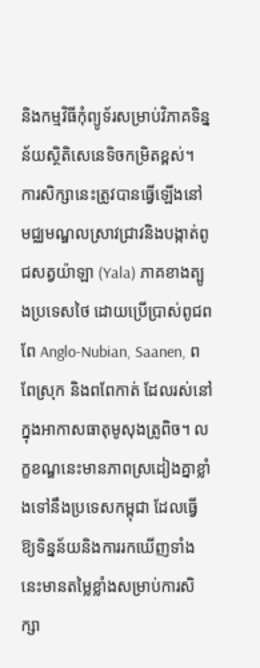និងកម្មវិធីកុំព្យូទ័រសម្រាប់វិភាគទិន្នន័យស្ថិតិសេនេទិចកម្រិតខ្ពស់។
ការសិក្សានេះត្រូវបានធ្វើឡើងនៅមជ្ឈមណ្ឌលស្រាវជ្រាវនិងបង្កាត់ពូជសត្វយ៉ាឡា (Yala) ភាគខាងត្បូងប្រទេសថៃ ដោយប្រើប្រាស់ពូជពពែ Anglo-Nubian, Saanen, ពពែស្រុក និងពពែកាត់ ដែលរស់នៅក្នុងអាកាសធាតុមូសុងត្រូពិច។ លក្ខខណ្ឌនេះមានភាពស្រដៀងគ្នាខ្លាំងទៅនឹងប្រទេសកម្ពុជា ដែលធ្វើឱ្យទិន្នន័យនិងការរកឃើញទាំងនេះមានតម្លៃខ្លាំងសម្រាប់ការសិក្សា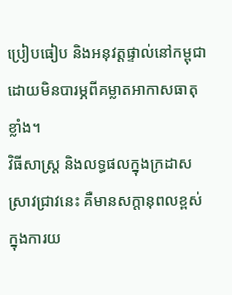ប្រៀបធៀប និងអនុវត្តផ្ទាល់នៅកម្ពុជាដោយមិនបារម្ភពីគម្លាតអាកាសធាតុខ្លាំង។
វិធីសាស្រ្ត និងលទ្ធផលក្នុងក្រដាសស្រាវជ្រាវនេះ គឺមានសក្តានុពលខ្ពស់ក្នុងការយ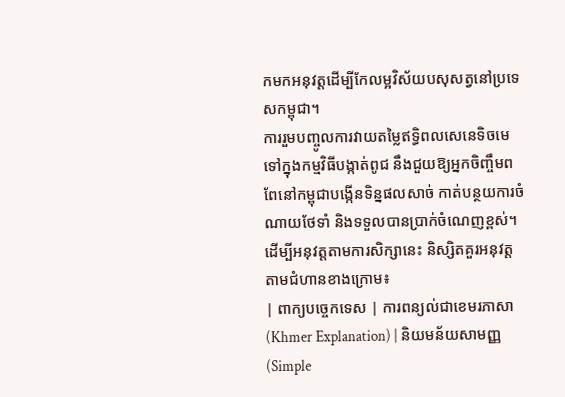កមកអនុវត្តដើម្បីកែលម្អវិស័យបសុសត្វនៅប្រទេសកម្ពុជា។
ការរួមបញ្ចូលការវាយតម្លៃឥទ្ធិពលសេនេទិចមេទៅក្នុងកម្មវិធីបង្កាត់ពូជ នឹងជួយឱ្យអ្នកចិញ្ចឹមពពែនៅកម្ពុជាបង្កើនទិន្នផលសាច់ កាត់បន្ថយការចំណាយថែទាំ និងទទួលបានប្រាក់ចំណេញខ្ពស់។
ដើម្បីអនុវត្តតាមការសិក្សានេះ និស្សិតគួរអនុវត្តតាមជំហានខាងក្រោម៖
| ពាក្យបច្ចេកទេស | ការពន្យល់ជាខេមរភាសា (Khmer Explanation) | និយមន័យសាមញ្ញ (Simple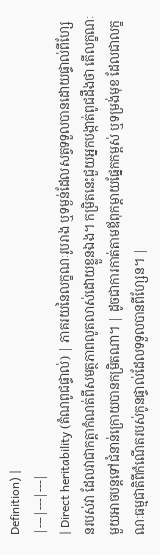Definition) |
|---|---|---|
| Direct heritability (តំណពូជផ្ទាល់) | ភាគរយនៃលក្ខណៈរូបរាង ឬទម្ងន់ដែលសត្វទទួលបានដោយផ្ទាល់ពីហ្សែនរបស់វា ដែលវាជាកត្តាកំណត់ពីសមត្ថភាពលូតលាស់ដោយខ្លួនឯង។ កម្រិតនេះជួយអ្នកបង្កាត់ពូជដឹងថា តើលក្ខណៈមួយអាចបន្តទៅជំនាន់ក្រោយបានកម្រិតណា។ | ដូចជាការកាត់តាមឪពុកម្តាយផ្នែកកម្ពស់ ឬទម្រង់មុខ ដែលជាលក្ខណៈធម្មជាតិពីកំណើតរបស់កូនផ្ទាល់ដែលទទួលបានពីហ្សែន។ |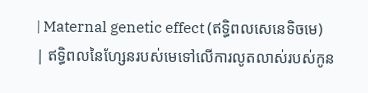| Maternal genetic effect (ឥទ្ធិពលសេនេទិចមេ) | ឥទ្ធិពលនៃហ្សែនរបស់មេទៅលើការលូតលាស់របស់កូន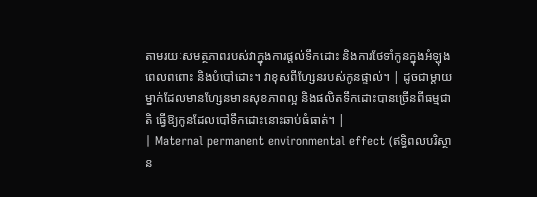តាមរយៈសមត្ថភាពរបស់វាក្នុងការផ្តល់ទឹកដោះ និងការថែទាំកូនក្នុងអំឡុងពេលពពោះ និងបំបៅដោះ។ វាខុសពីហ្សែនរបស់កូនផ្ទាល់។ | ដូចជាម្តាយម្នាក់ដែលមានហ្សែនមានសុខភាពល្អ និងផលិតទឹកដោះបានច្រើនពីធម្មជាតិ ធ្វើឱ្យកូនដែលបៅទឹកដោះនោះឆាប់ធំធាត់។ |
| Maternal permanent environmental effect (ឥទ្ធិពលបរិស្ថាន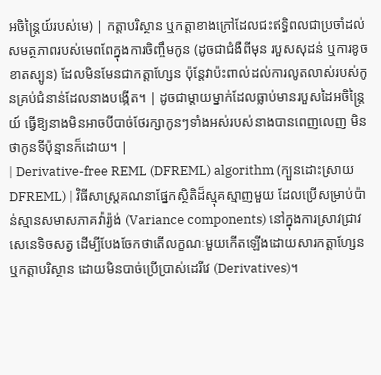អចិន្ត្រៃយ៍របស់មេ) | កត្តាបរិស្ថាន ឬកត្តាខាងក្រៅដែលជះឥទ្ធិពលជាប្រចាំដល់សមត្ថភាពរបស់មេពពែក្នុងការចិញ្ចឹមកូន (ដូចជាជំងឺពីមុន របួសសុដន់ ឬការខូចខាតស្បូន) ដែលមិនមែនជាកត្តាហ្សែន ប៉ុន្តែវាប៉ះពាល់ដល់ការលូតលាស់របស់កូនគ្រប់ជំនាន់ដែលនាងបង្កើត។ | ដូចជាម្តាយម្នាក់ដែលធ្លាប់មានរបួសដៃអចិន្ត្រៃយ៍ ធ្វើឱ្យនាងមិនអាចបីបាច់ថែរក្សាកូនៗទាំងអស់របស់នាងបានពេញលេញ មិនថាកូនទីប៉ុន្មានក៏ដោយ។ |
| Derivative-free REML (DFREML) algorithm (ក្បួនដោះស្រាយ DFREML) | វិធីសាស្ត្រគណនាផ្នែកស្ថិតិដ៏ស្មុគស្មាញមួយ ដែលប្រើសម្រាប់ប៉ាន់ស្មានសមាសភាគវ៉ារ្យ៉ង់ (Variance components) នៅក្នុងការស្រាវជ្រាវសេនេទិចសត្វ ដើម្បីបែងចែកថាតើលក្ខណៈមួយកើតឡើងដោយសារកត្តាហ្សែន ឬកត្តាបរិស្ថាន ដោយមិនបាច់ប្រើប្រាស់ដេរីវេ (Derivatives)។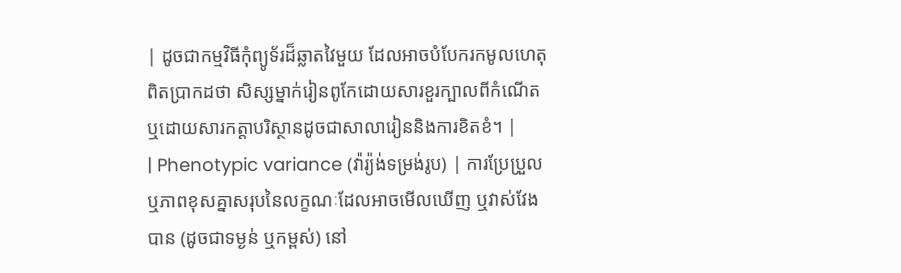| ដូចជាកម្មវិធីកុំព្យូទ័រដ៏ឆ្លាតវៃមួយ ដែលអាចបំបែករកមូលហេតុពិតប្រាកដថា សិស្សម្នាក់រៀនពូកែដោយសារខួរក្បាលពីកំណើត ឬដោយសារកត្តាបរិស្ថានដូចជាសាលារៀននិងការខិតខំ។ |
| Phenotypic variance (វ៉ារ្យ៉ង់ទម្រង់រូប) | ការប្រែប្រួល ឬភាពខុសគ្នាសរុបនៃលក្ខណៈដែលអាចមើលឃើញ ឬវាស់វែងបាន (ដូចជាទម្ងន់ ឬកម្ពស់) នៅ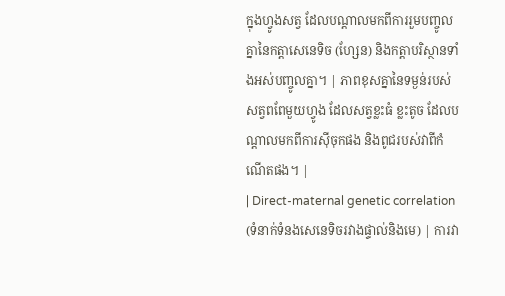ក្នុងហ្វូងសត្វ ដែលបណ្តាលមកពីការរួមបញ្ចូលគ្នានៃកត្តាសេនេទិច (ហ្សែន) និងកត្តាបរិស្ថានទាំងអស់បញ្ចូលគ្នា។ | ភាពខុសគ្នានៃទម្ងន់របស់សត្វពពែមួយហ្វូង ដែលសត្វខ្លះធំ ខ្លះតូច ដែលបណ្តាលមកពីការស៊ីចុកផង និងពូជរបស់វាពីកំណើតផង។ |
| Direct-maternal genetic correlation (ទំនាក់ទំនងសេនេទិចរវាងផ្ទាល់និងមេ) | ការវា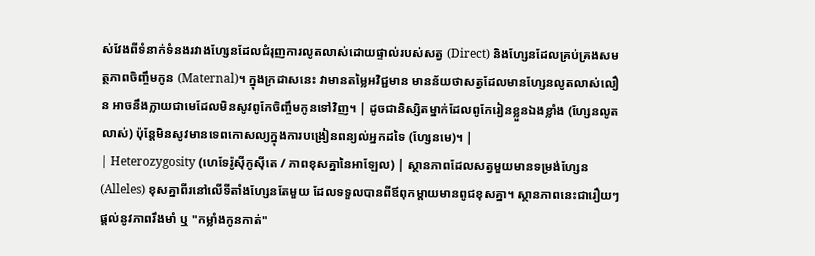ស់វែងពីទំនាក់ទំនងរវាងហ្សែនដែលជំរុញការលូតលាស់ដោយផ្ទាល់របស់សត្វ (Direct) និងហ្សែនដែលគ្រប់គ្រងសមត្ថភាពចិញ្ចឹមកូន (Maternal)។ ក្នុងក្រដាសនេះ វាមានតម្លៃអវិជ្ជមាន មានន័យថាសត្វដែលមានហ្សែនលូតលាស់លឿន អាចនឹងក្លាយជាមេដែលមិនសូវពូកែចិញ្ចឹមកូនទៅវិញ។ | ដូចជានិស្សិតម្នាក់ដែលពូកែរៀនខ្លួនឯងខ្លាំង (ហ្សែនលូតលាស់) ប៉ុន្តែមិនសូវមានទេពកោសល្យក្នុងការបង្រៀនពន្យល់អ្នកដទៃ (ហ្សែនមេ)។ |
| Heterozygosity (ហេទែរ៉ូស៊ីកូស៊ីតេ / ភាពខុសគ្នានៃអាឡែល) | ស្ថានភាពដែលសត្វមួយមានទម្រង់ហ្សែន (Alleles) ខុសគ្នាពីរនៅលើទីតាំងហ្សែនតែមួយ ដែលទទួលបានពីឪពុកម្តាយមានពូជខុសគ្នា។ ស្ថានភាពនេះជារឿយៗផ្តល់នូវភាពរឹងមាំ ឬ "កម្លាំងកូនកាត់"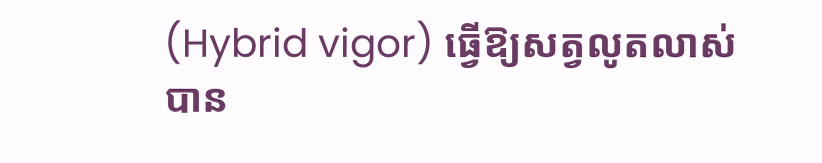(Hybrid vigor) ធ្វើឱ្យសត្វលូតលាស់បាន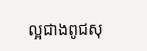ល្អជាងពូជសុ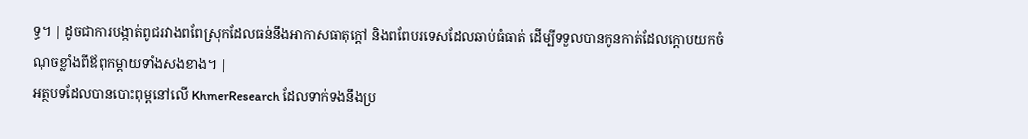ទ្ធ។ | ដូចជាការបង្កាត់ពូជរវាងពពែស្រុកដែលធន់នឹងអាកាសធាតុក្តៅ និងពពែបរទេសដែលឆាប់ធំធាត់ ដើម្បីទទួលបានកូនកាត់ដែលក្តោបយកចំណុចខ្លាំងពីឪពុកម្តាយទាំងសងខាង។ |
អត្ថបទដែលបានបោះពុម្ពនៅលើ KhmerResearch ដែលទាក់ទងនឹងប្រ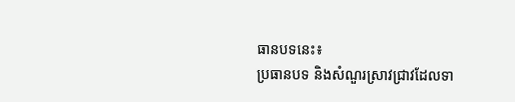ធានបទនេះ៖
ប្រធានបទ និងសំណួរស្រាវជ្រាវដែលទា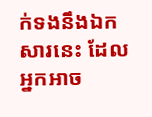ក់ទងនឹងឯកសារនេះ ដែលអ្នកអាច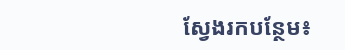ស្វែងរកបន្ថែម៖